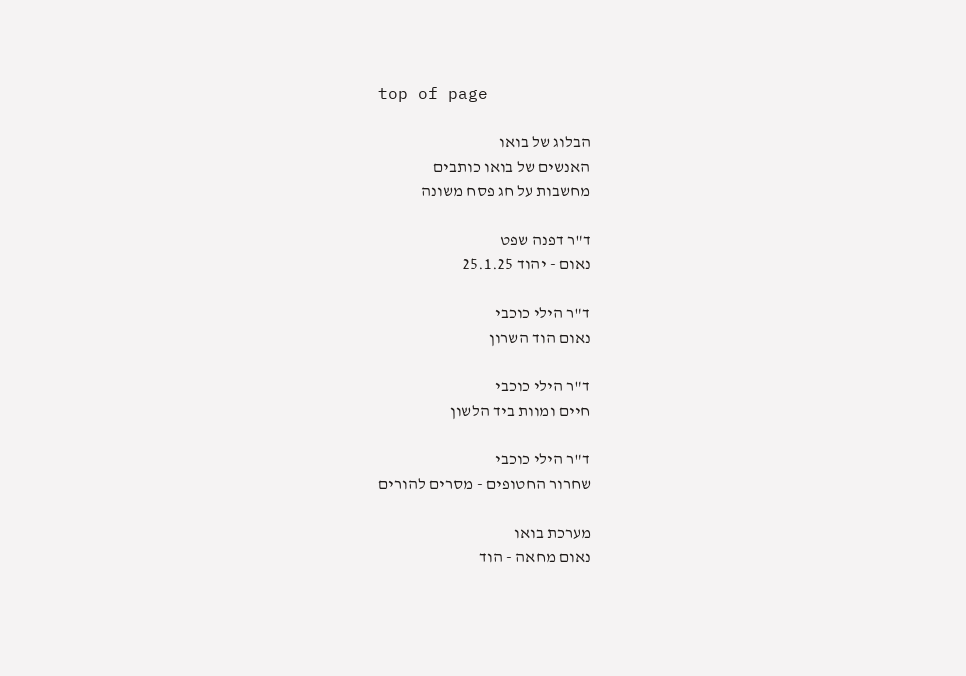top of page

הבלוג של בואו
האנשים של בואו כותבים
מחשבות על חג פסח משונה

ד"ר דפנה שפט
נאום - יהוד 25.1.25

ד"ר הילי כוכבי
נאום הוד השרון

ד"ר הילי כוכבי
חיים ומוות ביד הלשון

ד"ר הילי כוכבי
שחרור החטופים - מסרים להורים

מערכת בואו
נאום מחאה - הוד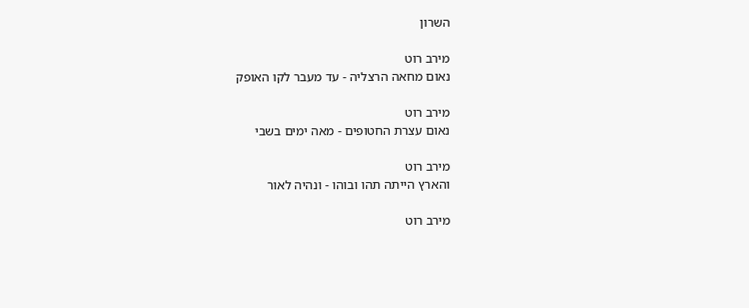השרון

מירב רוט
נאום מחאה הרצליה - עד מעבר לקו האופק

מירב רוט
נאום עצרת החטופים - מאה ימים בשבי

מירב רוט
והארץ הייתה תהו ובוהו - ונהיה לאור

מירב רוט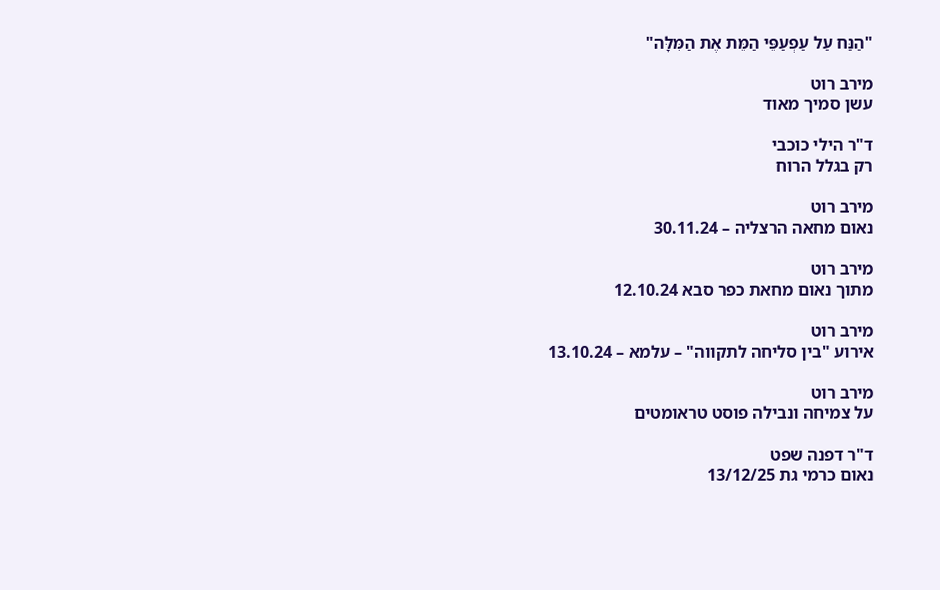"הַנַּח עַל עַפְעַפֵּי הַמֵּת אֶת הַמִּלָּה"

מירב רוט
עשן סמיך מאוד

ד"ר הילי כוכבי
רק בגלל הרוח

מירב רוט
נאום מחאה הרצליה – 30.11.24

מירב רוט
מתוך נאום מחאת כפר סבא 12.10.24

מירב רוט
אירוע "בין סליחה לתקווה" – עלמא – 13.10.24

מירב רוט
על צמיחה ונבילה פוסט טראומטים

ד"ר דפנה שפט
נאום כרמי גת 13/12/25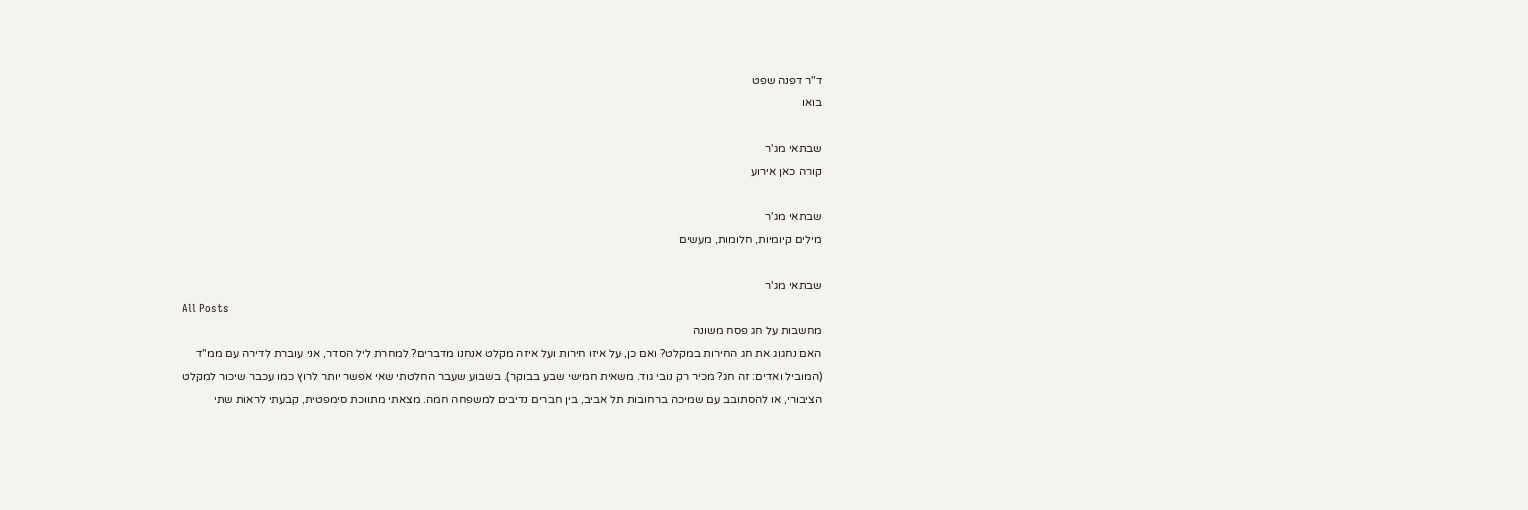ד"ר דפנה שפט
בואו

שבתאי מג'ר
קורה כאן אירוע

שבתאי מג'ר
מילים קיומיות, חלומות, מעשים

שבתאי מג'ר
All Posts
מחשבות על חג פסח משונה
האם נחגוג את חג החירות במקלט? ואם כן, על איזו חירות ועל איזה מקלט אנחנו מדברים? למחרת ליל הסדר, אני עוברת לדירה עם ממ"ד (המוביל ואדים: זה חג? מכיר רק נובי גוד. משאית חמישי שבע בבוקר). בשבוע שעבר החלטתי שאי אפשר יותר לרוץ כמו עכבר שיכור למקלט הציבורי, או להסתובב עם שמיכה ברחובות תל אביב, בין חברים נדיבים למשפחה חמה. מצאתי מתווכת סימפטית, קבעתי לראות שתי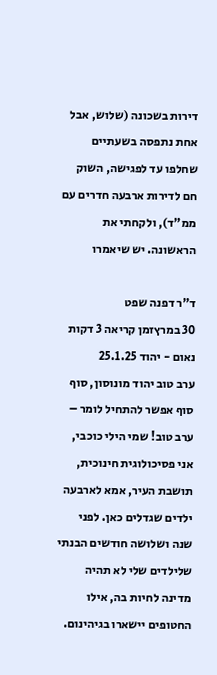דירות בשכונה (שלוש, אבל אחת נתפסה בשעתיים שחלפו עד לפגישה, השוק חם לדירות ארבעה חדרים עם ממ"ד), ולקחתי את הראשונה. יש שיאמרו

ד"ר דפנה שפט
30 במרץזמן קריאה 3 דקות
נאום - יהוד 25.1.25
ערב טוב יהוד מונוסון, סוף סוף אפשר להתחיל לומר – ערב טוב! שמי הילי כוכבי, אני פסיכולוגית חינוכית, תושבת העיר, אמא לארבעה ילדים שגדלים כאן. לפני שנה ושלושה חודשים הבנתי שלילדים שלי לא תהיה מדינה לחיות בה, אילו החטופים יישארו בגיהינום.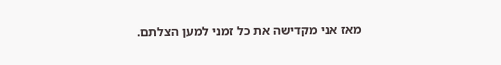מאז אני מקדישה את כל זמני למען הצלתם.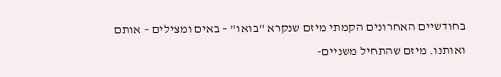בחודשיים האחרונים הקמתי מיזם שנקרא "בואו" – באים ומצילים – אותם ואותנו. מיזם שהתחיל משניים-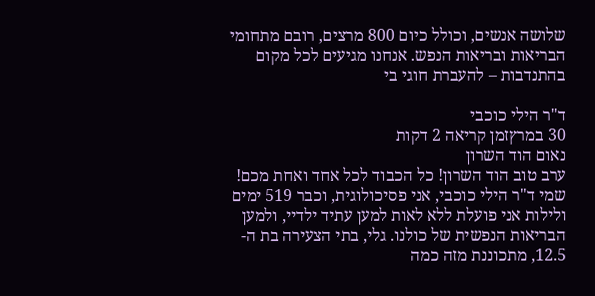שלושה אנשים, וכולל כיום 800 מרצים, רובם מתחומי הבריאות ובריאות הנפש. אנחנו מגיעים לכל מקום בהתנדבות – להעברת חוגי בי

ד"ר הילי כוכבי
30 במרץזמן קריאה 2 דקות
נאום הוד השרון
ערב טוב הוד השרון! כל הכבוד לכל אחד ואחת מכם! שמי ד"ר הילי כוכבי, אני פסיכולוגית, וכבר 519 ימים ולילות אני פועלת ללא לאות למען עתיד ילדיי, ולמען הבריאות הנפשית של כולנו. גלי, בתי הצעירה בת ה- 12.5, מתכוננת מזה כמה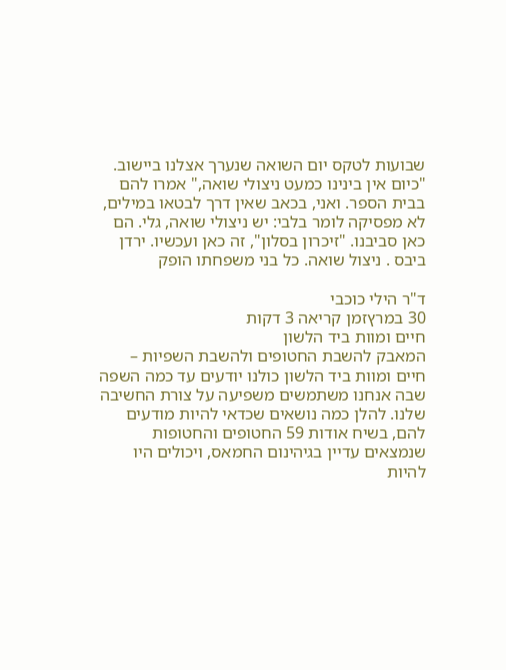שבועות לטקס יום השואה שנערך אצלנו ביישוב. "כיום אין בינינו כמעט ניצולי שואה," אמרו להם בבית הספר. ואני, בכאב שאין דרך לבטאו במילים, לא מפסיקה לומר בלבי: יש ניצולי שואה, גלי. הם כאן סביבנו. "זיכרון בסלון", זה כאן ועכשיו. ירדן ביבס . ניצול שואה. כל בני משפחתו הופק

ד"ר הילי כוכבי
30 במרץזמן קריאה 3 דקות
חיים ומוות ביד הלשון
המאבק להשבת החטופים ולהשבת השפיות – חיים ומוות ביד הלשון כולנו יודעים עד כמה השפה שבה אנחנו משתמשים משפיעה על צורת החשיבה שלנו. להלן כמה נושאים שכדאי להיות מודעים להם, בשיח אודות 59 החטופים והחטופות שנמצאים עדיין בגיהינום החמאס, ויכולים היו להיות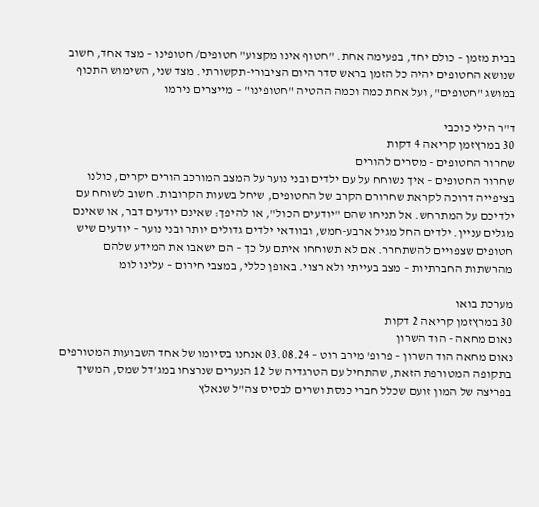בבית מזמן – כולם יחד, בפעימה אחת. "חטוף אינו מקצוע" חטופים/ חטופינו – מצד אחד, חשוב שנושא החטופים יהיה כל הזמן בראש סדר היום הציבורי-תקשורתי. מצד שני, השימוש התכוף במושג "חטופים", ועל אחת כמה וכמה ההטיה "חטופינו" – מייצרים נירמו

ד"ר הילי כוכבי
30 במרץזמן קריאה 4 דקות
שחרור החטופים - מסרים להורים
שחרור החטופים – איך נשוחח על עם ילדים ובני נוער על המצב המורכב הורים יקרים, כולנו בציפייה דרוכה לקראת שחרורם הקרב של החטופים, שיחל בשעות הקרובות. חשוב לשוחח עם ילדיכם על המתרחש. אל תניחו שהם "יודעים הכול", או להיפך: שאינם יודעים דבר, או שאינם מגלים עניין. ילדים החל מגיל ארבע-חמש, ובוודאי ילדים גדולים יותר ובני נוער – יודעים שיש חטופים שצפויים להשתחרר. אם לא תשוחחו איתם על כך – הם ישאבו את המידע שלהם מהרשתות החברתיות – מצב בעייתי ולא רצוי. באופן כללי, במצבי חירום – עלינו לומ

מערכת בואו
30 במרץזמן קריאה 2 דקות
נאום מחאה - הוד השרון
נאום מחאה הוד השרון – פרופ' מירב רוט – 03.08.24 אנחנו בסיומו של אחד השבועות המטורפים בתקופה המטורפת הזאת, שהתחיל עם הטרגדיה של 12 הנערים שנרצחו במג'דל שמס, המשיך בפריצה של המון זועם שכלל חברי כנסת ושרים לבסיס צה"ל שנאלץ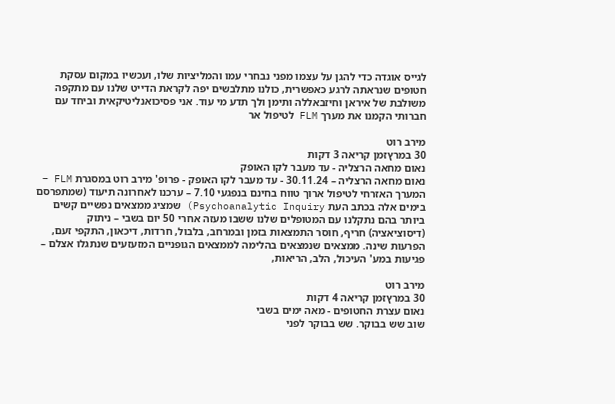לגייס אוגדה כדי להגן על עצמו מפני נבחרי עמו והמליציות שלו, ועכשיו במקום עסקת חטופים שנראתה לרגע כאפשרית, כולנו מתלבשים יפה לקראת הדייט שלנו עם מתקפה משולבת של איראן וחיזבאללה ותימן ולך תדע מי עוד. אני פסיכואנליטיקאית וביחד עם חברותי הקמנו את מערך FLM לטיפול אר

מירב רוט
30 במרץזמן קריאה 3 דקות
נאום מחאה הרצליה - עד מעבר לקו האופק
נאום מחאה הרצליה – 30.11.24 - עד מעבר לקו האופק - פרופ' מירב רוט במסגרת FLM – המערך האזרחי לטיפול ארוך טווח בחינם בנפגעי 7.10 – ערכנו לאחרונה תיעוד (שמתפרסם בימים אלה בכתב העת Psychoanalytic Inquiry) שמציג ממצאים נפשיים קשים ביותר בהם נתקלנו עם המטופלים שלנו ששבו מעזה אחרי 50 יום בשבי – ניתוק (דיסוציאציה) חריף, חוסר התמצאות בזמן ובמרחב, בלבול, חרדות, דיכאון, התקפי זעם, הפרעות שינה. ממצאים שנמצאים בהלימה לממצאים הגופניים המזעזעים שנתגלו אצלם – פגיעות במע' העיכול, הלב, הריאות,

מירב רוט
30 במרץזמן קריאה 4 דקות
נאום עצרת החטופים - מאה ימים בשבי
שוב שש בבוקר. שש בבוקר לפני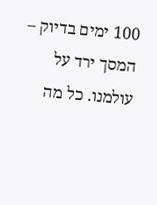100 ימים בדיוק – המסך ירד על עולמנו. כל מה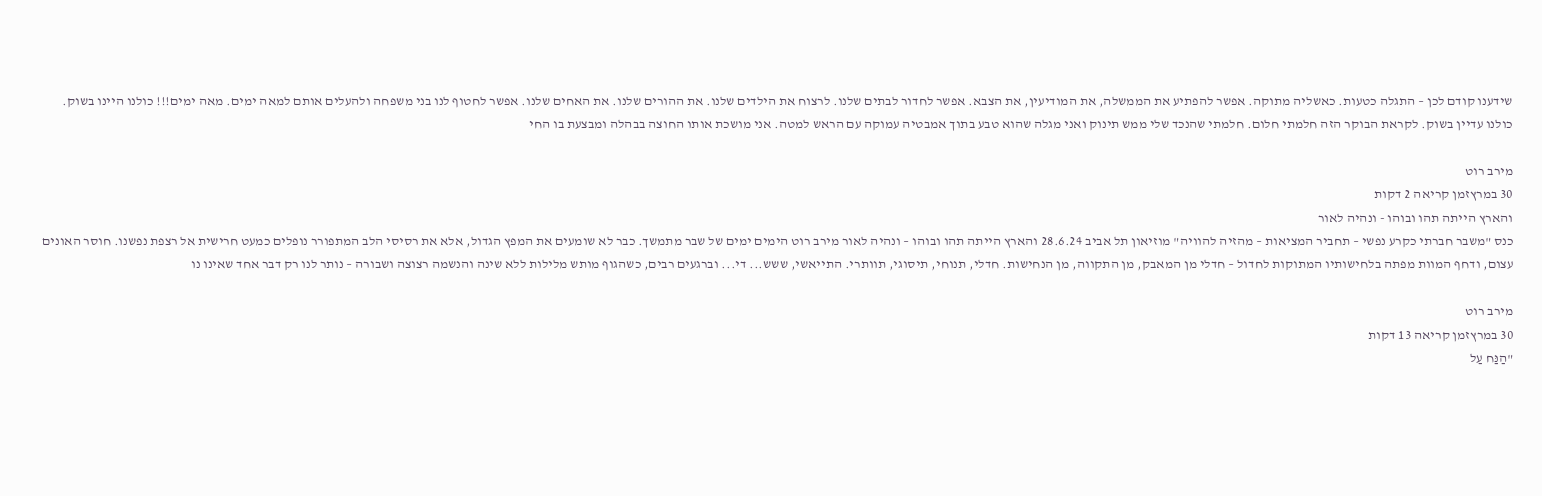שידענו קודם לכן – התגלה כטעות. כאשליה מתוקה. אפשר להפתיע את הממשלה, את המודיעין, את הצבא. אפשר לחדור לבתים שלנו. לרצוח את הילדים שלנו. את ההורים שלנו. את האחים שלנו. אפשר לחטוף לנו בני משפחה ולהעלים אותם למאה ימים. מאה ימים!!! כולנו היינו בשוק. כולנו עדיין בשוק. לקראת הבוקר הזה חלמתי חלום. חלמתי שהנכד שלי ממש תינוק ואני מגלה שהוא טבע בתוך אמבטיה עמוקה עם הראש למטה. אני מושכת אותו החוצה בבהלה ומבצעת בו החי

מירב רוט
30 במרץזמן קריאה 2 דקות
והארץ הייתה תהו ובוהו - ונהיה לאור
כנס "משבר חברתי כקרע נפשי – תחביר המציאות – מהזיה להוויה" מוזיאון תל אביב 28.6.24 והארץ הייתה תהו ובוהו – ונהיה לאור מירב רוט הימים ימים של שבר מתמשך. כבר לא שומעים את המפץ הגדול, אלא את רסיסי הלב המתפורר נופלים כמעט חרישית אל רצפת נפשנו. חוסר האונים עצום, ודחף המוות מפתה בלחישותיו המתוקות לחדול – חדלי מן המאבק, מן התקווה, מן הנחישות. חדלי, תנוחי, תיסוגי, תוותרי. התייאשי, ששש... די... וברגעים רבים, כשהגוף מותש מלילות ללא שינה והנשמה רצוצה ושבורה – נותר לנו רק דבר אחד שאינו נו

מירב רוט
30 במרץזמן קריאה 13 דקות
"הַנַּח עַל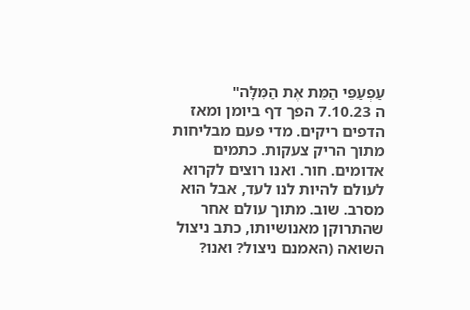עַפְעַפֵּי הַמֵּת אֶת הַמִּלָּה"
ה 7.10.23 הפך דף ביומן ומאז הדפים ריקים. מדי פעם מבליחות מתוך הריק צעקות. כתמים אדומים. חור. ואנו רוצים לקרוא לעולם להיות לנו לעד, אבל הוא מסרב. שוב. מתוך עולם אחר שהתרוקן מאנושיותו, כתב ניצול השואה (האמנם ניצול? ואנו?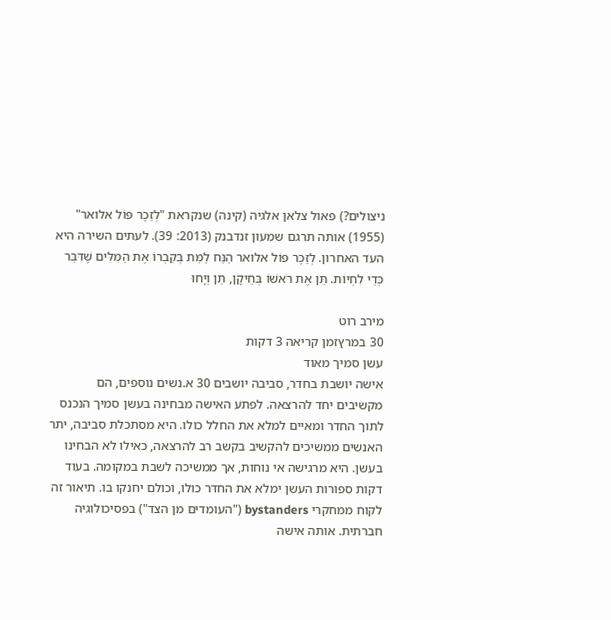ניצולים?) פאול צלאן אלגיה (קינה) שנקראת "לְזֵכֶר פּוֹל אלואר" (1955) אותה תרגם שמעון זנדבנק (2013: 39). לעתים השירה היא העד האחרון. לְזֵכֶר פּוֹל אלואר הַנַּח לַמֵּת בְּקִבְרוֹ אֶת הַמִּלִּים שֶׁדִּבֵּר כְּדֵי לִחְיוֹת. תֵּן אֶת רֹאשׁוֹ בְּחֵיקָן, תֵּן וְיָחוּ

מירב רוט
30 במרץזמן קריאה 3 דקות
עשן סמיך מאוד
אישה יושבת בחדר, סביבה יושבים 30 א.נשים נוספים, הם מקשיבים יחד להרצאה. לפתע האישה מבחינה בעשן סמיך הנכנס לתוך החדר ומאיים למלא את החלל כולו. היא מסתכלת סביבה, יתר האנשים ממשיכים להקשיב בקשב רב להרצאה, כאילו לא הבחינו בעשן. היא מרגישה אי נוחות, אך ממשיכה לשבת במקומה. בעוד דקות ספורות העשן ימלא את החדר כולו, וכולם יחנקו בו. תיאור זה לקוח ממחקרי bystanders ("העומדים מן הצד") בפסיכולוגיה חברתית. אותה אישה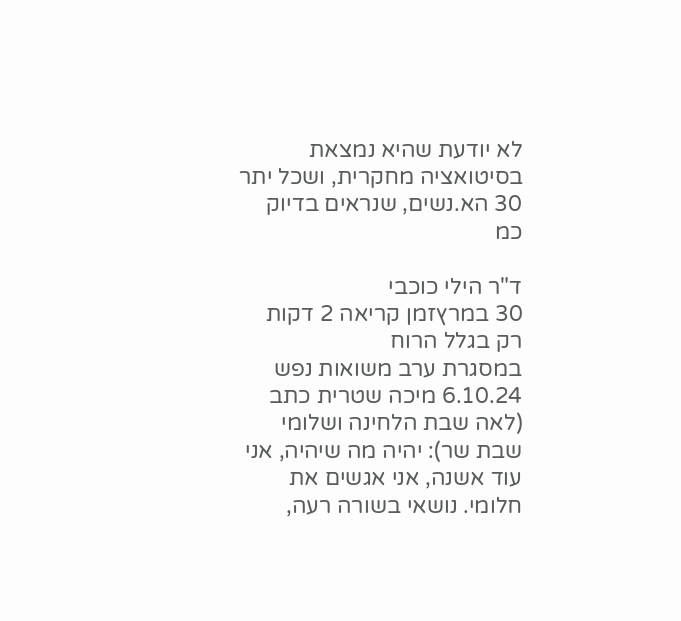לא יודעת שהיא נמצאת בסיטואציה מחקרית, ושכל יתר 30 הא.נשים, שנראים בדיוק כמ

ד"ר הילי כוכבי
30 במרץזמן קריאה 2 דקות
רק בגלל הרוח
במסגרת ערב משואות נפש 6.10.24 מיכה שטרית כתב (לאה שבת הלחינה ושלומי שבת שר): יהיה מה שיהיה, אני עוד אשנה, אני אגשים את חלומי. נושאי בשורה רעה,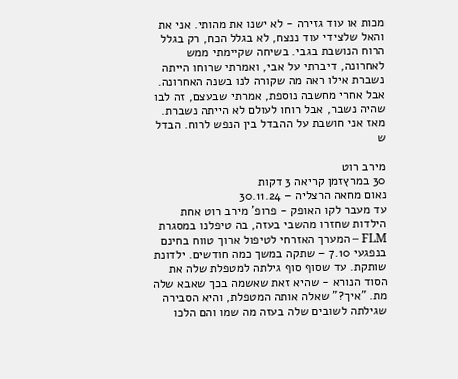מכות או עוד גזירה - לא ישנו את מהותי. אני את והאל שלצידי עוד ננצח, לא בגלל הכח, רק בגלל הרוח הנושבת בגבי. בשיחה שקיימתי ממש לאחרונה, דיברתי על אבי, ואמרתי שרוחו הייתה נשברת אילו ראה מה שקורה לנו בשנה האחרונה. אבל אחרי מחשבה נוספת, אמרתי שבעצם, זה לבו שהיה נשבר, אבל רוחו לעולם לא הייתה נשברת. מאז אני חושבת על ההבדל בין הנפש לרוח. הבדל ש

מירב רוט
30 במרץזמן קריאה 3 דקות
נאום מחאה הרצליה – 30.11.24
עד מעבר לקו האופק - פרופ' מירב רוט אחת הילדות שחזרו מהשבי בעזה, בה טיפלנו במסגרת FLM – המערך האזרחי לטיפול ארוך טווח בחינם בנפגעי 7.10 – שתקה במשך כמה חודשים. ילדונת שותקת. עד שסוף סוף גילתה למטפלת שלה את הסוד הנורא - שהיא זאת שאשמה בכך שאבא שלה מת. "איך?" שאלה אותה המטפלת, והיא הסבירה שגילתה לשובים שלה בעזה מה שמו והם הלכו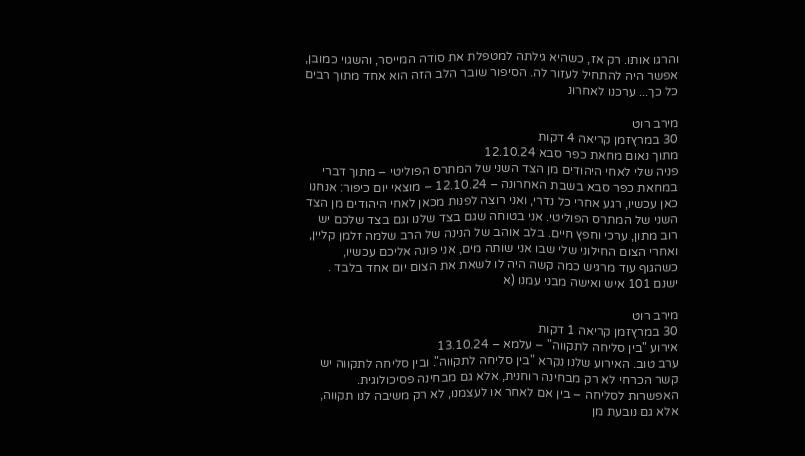והרגו אותו. רק אז, כשהיא גילתה למטפלת את סודה המייסר, והשגוי כמובן, אפשר היה להתחיל לעזור לה. הסיפור שובר הלב הזה הוא אחד מתוך רבים כל כך... ערכנו לאחרונ

מירב רוט
30 במרץזמן קריאה 4 דקות
מתוך נאום מחאת כפר סבא 12.10.24
פניה שלי לאחי היהודים מן הצד השני של המתרס הפוליטי – מתוך דברי במחאת כפר סבא בשבת האחרונה – 12.10.24 – מוצאי יום כיפור: אנחנו כאן עכשיו, רגע אחרי כל נדרי, ואני רוצה לפנות מכאן לאחי היהודים מן הצד השני של המתרס הפוליטי. אני בטוחה שגם בצד שלנו וגם בצד שלכם יש רוב מתון, ערכי וחפץ חיים. בלב אוהב של הנינה של הרב שלמה זלמן קליין, ואחרי הצום החילוני שלי שבו אני שותה מים, אני פונה אליכם עכשיו, כשהגוף עוד מרגיש כמה קשה היה לו לשאת את הצום יום אחד בלבד . ישנם 101 איש ואישה מבני עמנו (א

מירב רוט
30 במרץזמן קריאה 1 דקות
אירוע "בין סליחה לתקווה" – עלמא – 13.10.24
ערב טוב. האירוע שלנו נקרא "בין סליחה לתקווה". ובין סליחה לתקווה יש קשר הכרחי לא רק מבחינה רוחנית, אלא גם מבחינה פסיכולוגית. האפשרות לסליחה – בין אם לאחר או לעצמנו, לא רק משיבה לנו תקווה, אלא גם נובעת מן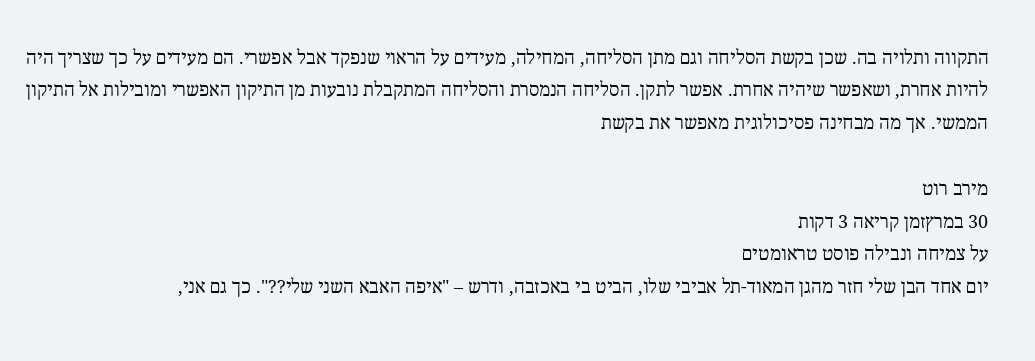התקווה ותלויה בה. שכן בקשת הסליחה וגם מתן הסליחה, המחילה, מעידים על הראוי שנפקד אבל אפשרי. הם מעידים על כך שצריך היה להיות אחרת, ושאפשר שיהיה אחרת. אפשר לתקן. הסליחה הנמסרת והסליחה המתקבלת נובעות מן התיקון האפשרי ומובילות אל התיקון הממשי. אך מה מבחינה פסיכולוגית מאפשר את בקשת

מירב רוט
30 במרץזמן קריאה 3 דקות
על צמיחה ונבילה פוסט טראומטים
יום אחד הבן שלי חזר מהגן המאוד-תל אביבי שלו, הביט בי באכזבה, ודרש – "איפה האבא השני שלי??". כך גם אני,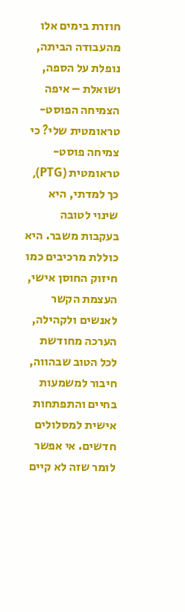חוזרת בימים אלו מהעבודה הביתה, נופלת על הספה, ושואלת – איפה הצמיחה הפוסט-טראומטית שלי? כי צמיחה פוסט-טראומטית (PTG), כך למדתי, היא שינוי לטובה בעקבות משבר. היא כוללת מרכיבים כמו חיזוק החוסן אישי, העצמת הקשר לאנשים ולקהילה, הערכה מחודשת לכל הטוב שבהווה, חיבור למשמעות בחיים והתפתחות אישית למסלולים חדשים. אי אפשר לומר שזה לא קיים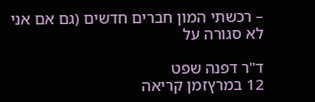– רכשתי המון חברים חדשים (גם אם אני לא סגורה על

ד"ר דפנה שפט
12 במרץזמן קריאה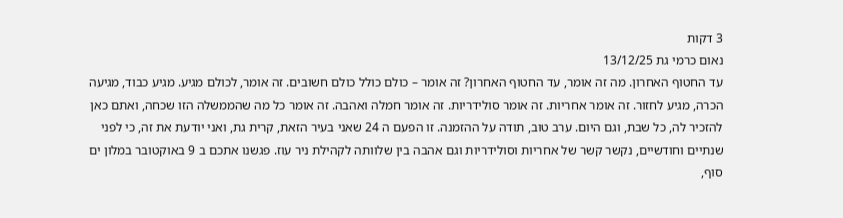3 דקות
נאום כרמי גת 13/12/25
עד החטוף האחרון. מה זה אומר, עד החטוף האחרון? זה אומר – כולם כולל כולם חשובים. זה אומר, לכולם מגיע. מגיע כבוד, מגיעה הכרה, מגיע לחזור. זה אומר אחריות. זה אומר סולידריות. זה אומר חמלה ואהבה. זה אומר כל מה שהממשלה הזו שכחה, ואתם כאן להזכיר לה, כל שבת, וגם היום. ערב טוב, תודה על ההזמנה. זו הפעם ה 24 שאני בעיר הזאת, קרית גת, ואני יודעת את זה, כי לפני שנתיים וחודשיים, נקשר קשר של אחריות וסולידריות וגם אהבה בין שלוותה לקהילת ניר עוז. פגשנו אתכם ב 9 באוקטובר במלון ים סוף,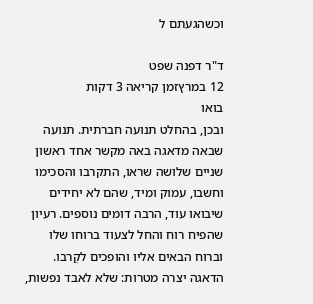וכשהגעתם ל

ד"ר דפנה שפט
12 במרץזמן קריאה 3 דקות
בואו
ובכן, בהחלט תנועה חברתית. תנועה שבאה מדאגה באה מקשר אחד ראשון שניים שלושה שראו, התקרבו והסכימו וחשבו, עמוק ומיד, שהם לא יחידים שיבואו עוד, הרבה דומים נוספים. רעיון שהפיח רוח והחל לצעוד ברוחו שלו וברוח הבאים אליו והופכים לקֵרבו. הדאגה יצרה מטרות: שלא לאבד נפשות,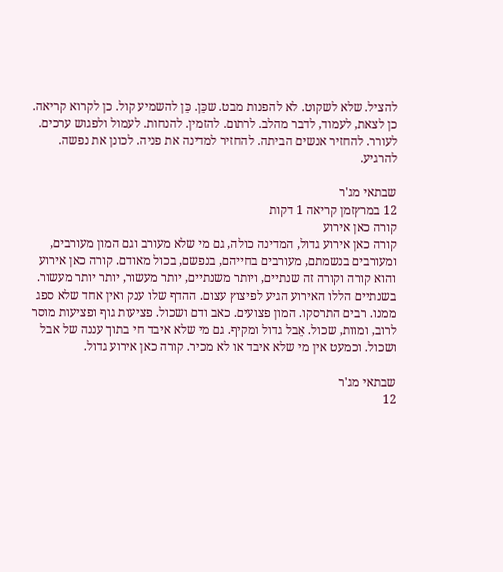להציל. שלא לשקוט. לא להפנות מבט. שכֵּן. כֵּן להשמיע קול. כן לקרוא קריאה. כן לצאת, לעמוד, לדבר מהלב. לרתום. להזמין. להנחות. לעמול ולפגוש ערכים. לעורר. להחזיר אנשים הביתה. להחזיר למדינה את פניה. לכונן את נפשה. להרגיע.

שבתאי מג'ר
12 במרץזמן קריאה 1 דקות
קורה כאן אירוע
קורה כאן אירוע גדול, המדינה כולה, גם מי שלא מעורב וגם המון מעורבים, ומעורבים בנשמתם, מעורבים בחייהם, בנפשם, בכול מאודם. קורה כאן אירוע והוא קורה וקורה זה שנתיים, ויותר משנתיים, יותר מעשור, יותר יותר מעשור. בשנתיים הללו האירוע הגיע לפיצוץ עצום. ההדף שלו ענק ואין אחד שלא ספג ממנו. רבים התרסקו. המון פצועים. כאב ודם ושכול. פציעות גוף ופציעות מוסר לרוב, ומוות, שכול. אֵבל גדול ומקיף. גם מי שלא איבד חי בתוך עננה של אבל ושכול. וכמעט אין מי שלא איבד או לא מכיר. קורה כאן אירוע גדול.

שבתאי מג'ר
12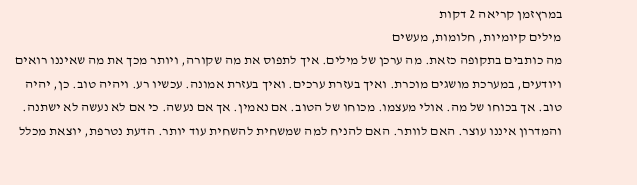במרץזמן קריאה 2 דקות
מילים קיומיות, חלומות, מעשים
מה כותבים בתקופה כזאת. מה ערכן של מילים. איך לתפוס את מה שקורה, ויותר מכך את מה שאיננו רואים ויודעים, במערכת מושגים מוכרת. ואיך בעזרת ערכים. ואיך בעזרת אמונה. עכשיו רע. ויהיה טוב. כן, יהיה טוב. אך בכוחו של מה. אולי מעצמו. מכוחו של הטוב. אם נאמין. אך אם נעשה. כי אם לא נעשה לא ישתנה. והמדרון איננו עוצר. האם לוותר. האם להניח למה שמשחית להשחית עוד יותר. הדעת נטרפת, יוצאת מכלל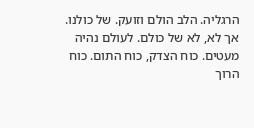הרגליה. הלב הולם וזועק. של כולנו. אך לא, לא של כולם. לעולם נהיה מעטים. כוח הצדק, כוח התום. כוח הרוך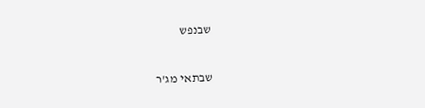שבנפש

שבתאי מג'ר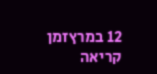12 במרץזמן קריאה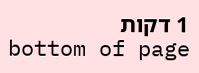1 דקות
bottom of page